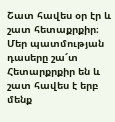Շատ հավես օր էր և շատ հետաքրքիր։ Մեր պատմության դասերը շա՜տ Հետարքրքիր են և շատ հավես է երբ մենք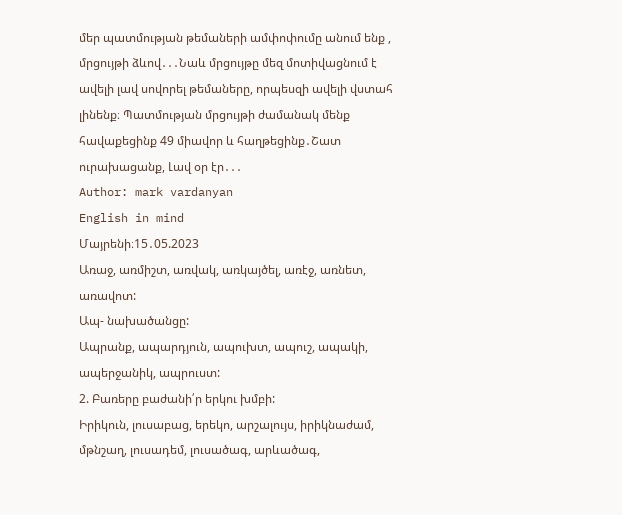մեր պատմության թեմաների ամփոփումը անում ենք , մրցույթի ձևով․․․Նաև մրցույթը մեզ մոտիվացնում է ավելի լավ սովորել թեմաները, որպեսզի ավելի վստահ լինենք։ Պատմության մրցույթի ժամանակ մենք հավաքեցինք 49 միավոր և հաղթեցինք․Շատ ուրախացանք, Լավ օր էր․․․
Author: mark vardanyan
English in mind
Մայրենի։15․05.2023
Առաջ, առմիշտ, առվակ, առկայծել, առէջ, առնետ, առավոտ:
Ապ- նախածանցը:
Ապրանք, ապարդյուն, ապուխտ, ապուշ, ապակի, ապերջանիկ, ապրուստ:
2. Բառերը բաժանի՛ր երկու խմբի:
Իրիկուն, լուսաբաց, երեկո, արշալույս, իրիկնաժամ, մթնշաղ, լուսադեմ, լուսածագ, արևածագ,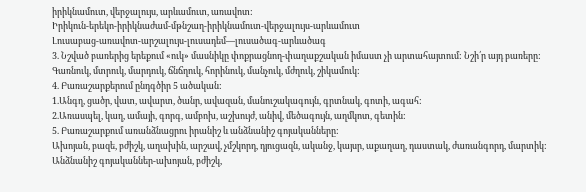իրիկնամուտ, վերջալույս, արևամուտ, առավոտ:
Իրիկուն-երեկո-իրիկնաժամ-մթնշաղ-իրիկնամուտ-վերջալույս-արևամուտ
Լուսաբաց-առավոտ-արշալույս-լուսադեմ—լուսածագ-արևածագ
3. Նշված բառերից երեքում «ուկ» մասնիկը փոքրացնող-փաղաքշական իմաստ չի արտահայտում: Նշի՛ր այդ բառերը:
Գառնուկ, մտրուկ, մարդուկ, ճնճղուկ, հորինուկ, մանչուկ, մժղուկ, շիկամուկ:
4. Բառաշարքերում ընդգծիր 5 ածական:
1.Անգղ, ցածր, վատ, ավարտ, ծանր, ավազան, մանուշակագույն, գրտնակ, գոտի, ագահ:
2.Առասպել, կաղ, ամայի, գորգ, ամբոխ, աշխույժ, անիվ, մեծագույն, աղմկոտ, գետին:
5. Բառաշարքում առանձնացրու իրանիշ և անձնանիշ գոյականները:
Ախոյան, բազե, բժիշկ, աղախին, արշավ, չմշկորդ, դյուցազն, ականջ, կայսր, աքաղաղ, դաստակ, ժառանգորդ, մարտիկ:
Անձնանիշ գոյականներ-ախոյան, բժիշկ,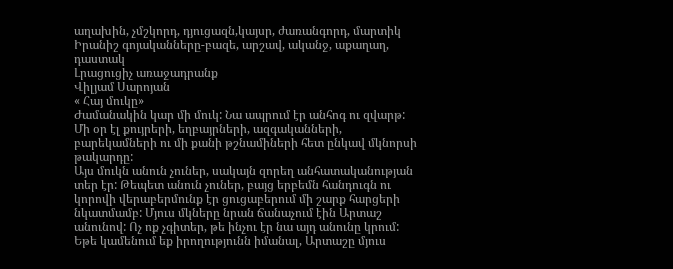աղախին, չմշկորդ, դյուցազն,կայսր, ժառանգորդ, մարտիկ
Իրանիշ գոյականները-բազե, արշավ, ականջ, աքաղաղ, դաստակ
Լրացուցիչ առաջադրանք
Վիլյամ Սարոյան
« Հայ մուկը»
Ժամանակին կար մի մուկ: Նա ապրում էր անհոգ ու զվարթ: Մի օր էլ քույրերի, եղբայրների, ազգականների, բարեկամների ու մի քանի թշնամիների հետ ընկավ մկնորսի թակարդը:
Այս մուկն անուն չուներ, սակայն զորեղ անհատականության տեր էր: Թեպետ անուն չուներ, բայց երբեմն հանդուգն ու կորովի վերաբերմունք էր ցուցաբերում մի շարք հարցերի նկատմամբ: Մյուս մկները նրան ճանաչում էին Արտաշ անունով: Ոչ ոք չգիտեր, թե ինչու էր նա այդ անունը կրում:
Եթե կամենում եք իրողությունն իմանալ, Արտաշը մյուս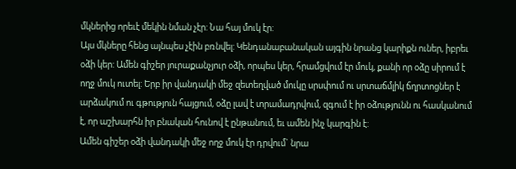մկներից որեւէ մեկին նման չէր: Նա հայ մուկ էր:
Այս մկները հենց այնպես չէին բռնվել: Կենդանաբանական այգին նրանց կարիքն ուներ, իբրեւ օձի կեր: Ամեն գիշեր յուրաքանչյուր օձի, որպես կեր, հրամցվում էր մուկ, քանի որ օձը սիրում է ողջ մուկ ուտել: Երբ իր վանդակի մեջ զետեղված մուկը սրսփում ու սրտաճմլիկ ճղրտոցներ է արձակում ու գթություն հայցում, օձը լավ է տրամադրվում, զգում է իր օձությունն ու հասկանում է, որ աշխարհն իր բնական հունով է ընթանում, եւ ամեն ինչ կարգին է:
Ամեն գիշեր օձի վանդակի մեջ ողջ մուկ էր դրվում` նրա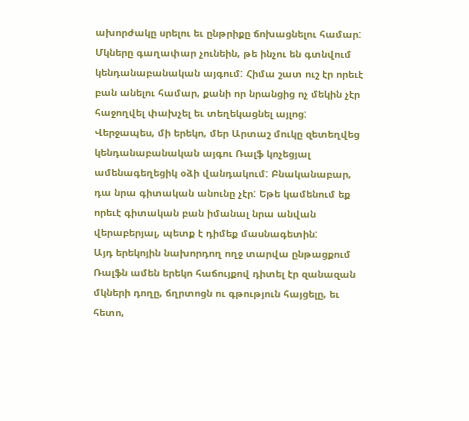ախորժակը սրելու եւ ընթրիքը ճոխացնելու համար: Մկները գաղափար չունեին, թե ինչու են գտնվում կենդանաբանական այգում: Հիմա շատ ուշ էր որեւէ բան անելու համար, քանի որ նրանցից ոչ մեկին չէր հաջողվել փախչել եւ տեղեկացնել այլոց:
Վերջապես, մի երեկո, մեր Արտաշ մուկը զետեղվեց կենդանաբանական այգու Ռալֆ կոչեցյալ ամենագեղեցիկ օձի վանդակում: Բնականաբար, դա նրա գիտական անունը չէր: Եթե կամենում եք որեւէ գիտական բան իմանալ նրա անվան վերաբերյալ, պետք է դիմեք մասնագետին:
Այդ երեկոյին նախորդող ողջ տարվա ընթացքում Ռալֆն ամեն երեկո հաճույքով դիտել էր զանազան մկների դողը, ճղրտոցն ու գթություն հայցելը, եւ հետո,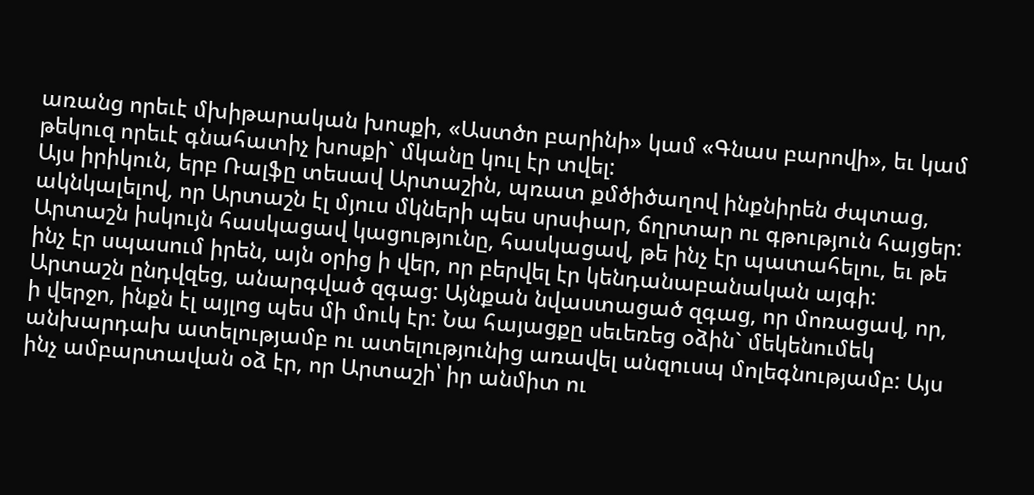առանց որեւէ մխիթարական խոսքի, «Աստծո բարինի» կամ «Գնաս բարովի», եւ կամ թեկուզ որեւէ գնահատիչ խոսքի` մկանը կուլ էր տվել:
Այս իրիկուն, երբ Ռալֆը տեսավ Արտաշին, պռատ քմծիծաղով ինքնիրեն ժպտաց, ակնկալելով, որ Արտաշն էլ մյուս մկների պես սրսփար, ճղրտար ու գթություն հայցեր: Արտաշն իսկույն հասկացավ կացությունը, հասկացավ, թե ինչ էր պատահելու, եւ թե ինչ էր սպասում իրեն, այն օրից ի վեր, որ բերվել էր կենդանաբանական այգի:
Արտաշն ընդվզեց, անարգված զգաց: Այնքան նվաստացած զգաց, որ մոռացավ, որ, ի վերջո, ինքն էլ այլոց պես մի մուկ էր: Նա հայացքը սեւեռեց օձին` մեկենումեկ անխարդախ ատելությամբ ու ատելությունից առավել անզուսպ մոլեգնությամբ: Այս ինչ ամբարտավան օձ էր, որ Արտաշի՝ իր անմիտ ու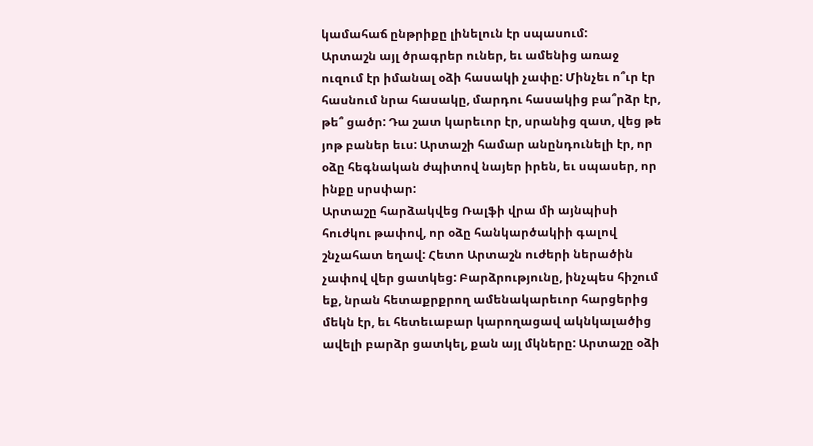կամահաճ ընթրիքը լինելուն էր սպասում:
Արտաշն այլ ծրագրեր ուներ, եւ ամենից առաջ ուզում էր իմանալ օձի հասակի չափը: Մինչեւ ո՞ւր էր հասնում նրա հասակը, մարդու հասակից բա՞րձր էր, թե՞ ցածր: Դա շատ կարեւոր էր, սրանից զատ, վեց թե յոթ բաներ եւս: Արտաշի համար անընդունելի էր, որ օձը հեգնական ժպիտով նայեր իրեն, եւ սպասեր, որ ինքը սրսփար:
Արտաշը հարձակվեց Ռալֆի վրա մի այնպիսի հուժկու թափով, որ օձը հանկարծակիի գալով շնչահատ եղավ: Հետո Արտաշն ուժերի ներածին չափով վեր ցատկեց: Բարձրությունը, ինչպես հիշում եք, նրան հետաքրքրող ամենակարեւոր հարցերից մեկն էր, եւ հետեւաբար կարողացավ ակնկալածից ավելի բարձր ցատկել, քան այլ մկները: Արտաշը օձի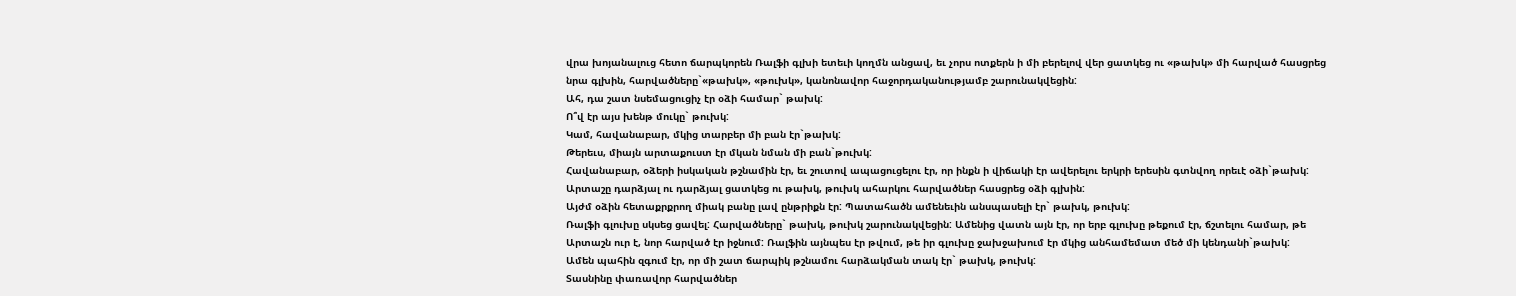վրա խոյանալուց հետո ճարպկորեն Ռալֆի գլխի ետեւի կողմն անցավ, եւ չորս ոտքերն ի մի բերելով վեր ցատկեց ու «թախկ» մի հարված հասցրեց նրա գլխին, հարվածները`«թախկ», «թուխկ», կանոնավոր հաջորդականությամբ շարունակվեցին:
Ահ, դա շատ նսեմացուցիչ էր օձի համար` թախկ:
Ո՞վ էր այս խենթ մուկը` թուխկ:
Կամ, հավանաբար, մկից տարբեր մի բան էր`թախկ:
Թերեւս, միայն արտաքուստ էր մկան նման մի բան`թուխկ:
Հավանաբար, օձերի իսկական թշնամին էր, եւ շուտով ապացուցելու էր, որ ինքն ի վիճակի էր ավերելու երկրի երեսին գտնվող որեւէ օձի`թախկ:
Արտաշը դարձյալ ու դարձյալ ցատկեց ու թախկ, թուխկ ահարկու հարվածներ հասցրեց օձի գլխին:
Այժմ օձին հետաքրքրող միակ բանը լավ ընթրիքն էր: Պատահածն ամենեւին անսպասելի էր` թախկ, թուխկ:
Ռալֆի գլուխը սկսեց ցավել: Հարվածները` թախկ, թուխկ շարունակվեցին: Ամենից վատն այն էր, որ երբ գլուխը թեքում էր, ճշտելու համար, թե Արտաշն ուր է, նոր հարված էր իջնում: Ռալֆին այնպես էր թվում, թե իր գլուխը ջախջախում էր մկից անհամեմատ մեծ մի կենդանի`թախկ:
Ամեն պահին զգում էր, որ մի շատ ճարպիկ թշնամու հարձակման տակ էր` թախկ, թուխկ:
Տասնինը փառավոր հարվածներ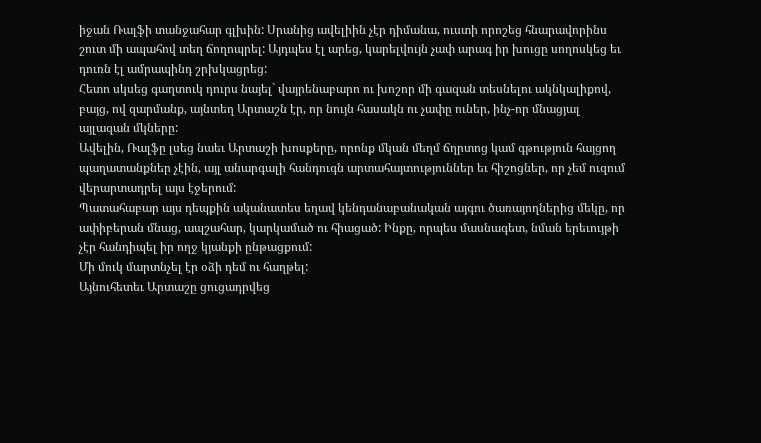իջան Ռալֆի տանջահար գլխին: Սրանից ավելիին չէր դիմանա, ուստի որոշեց հնարավորինս շուտ մի ապահով տեղ ճողոպրել: Այդպես էլ արեց, կարելվույն չափ արագ իր խուցը սողոսկեց եւ դուռն էլ ամրապինդ շրխկացրեց:
Հետո սկսեց գաղտուկ դուրս նայել` վայրենաբարո ու խոշոր մի գազան տեսնելու ակնկալիքով, բայց, ով զարմանք, այնտեղ Արտաշն էր, որ նույն հասակն ու չափը ուներ, ինչ-որ մնացյալ այլազան մկները:
Ավելին, Ռալֆը լսեց նաեւ Արտաշի խոսքերը, որոնք մկան մեղմ ճղրտոց կամ գթություն հայցող պաղատանքներ չէին, այլ անարգալի հանդուգն արտահայտություններ եւ հիշոցներ, որ չեմ ուզում վերարտադրել այս էջերում:
Պատահաբար այս դեպքին ականատես եղավ կենդանաբանական այգու ծառայողներից մեկը, որ ափիբերան մնաց, ապշահար, կարկամած ու հիացած: Ինքը, որպես մասնագետ, նման երեւույթի չէր հանդիպել իր ողջ կյանքի ընթացքում:
Մի մուկ մարտնչել էր օձի դեմ ու հաղթել:
Այնուհետեւ Արտաշը ցուցադրվեց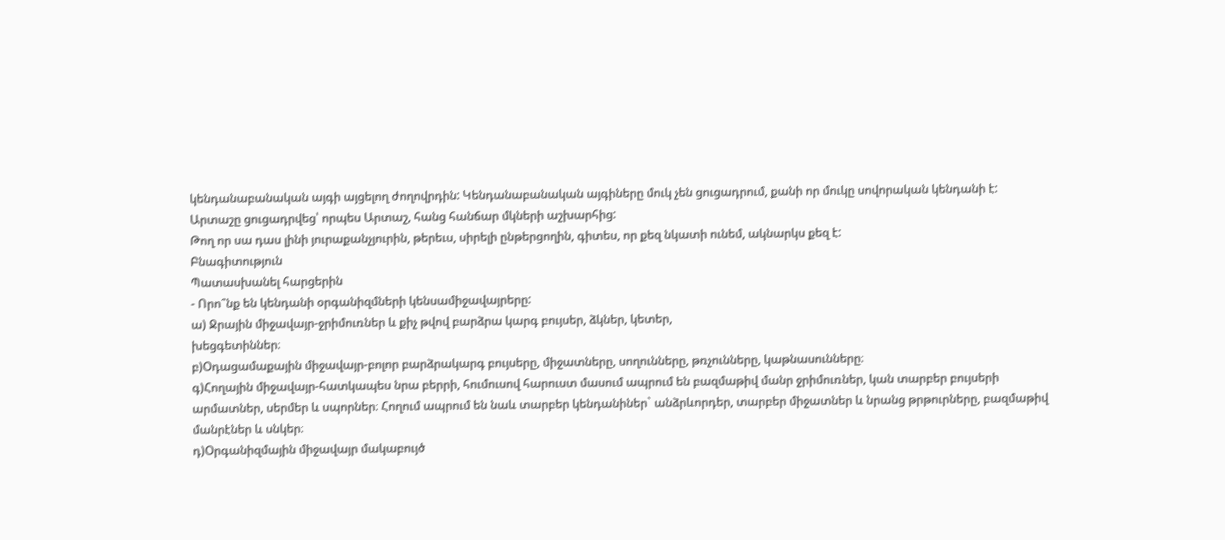կենդանաբանական այգի այցելող ժողովրդին: Կենդանաբանական այգիները մուկ չեն ցուցադրում, քանի որ մուկը սովորական կենդանի է:
Արտաշը ցուցադրվեց՝ որպես Արտաշ, հանց հանճար մկների աշխարհից:
Թող որ սա դաս լինի յուրաքանչյուրին, թերեւս, սիրելի ընթերցողին, գիտես, որ քեզ նկատի ունեմ, ակնարկս քեզ է:
Բնագիտություն
Պատասխանել հարցերին
- Որո՞նք են կենդանի օրգանիզմների կենսամիջավայրերը:
ա) Ջրային միջավայր-ջրիմուռներ և քիչ թվով բարձրա կարգ բույսեր, ձկներ, կետեր,
խեցգետիններ։
բ)Օդացամաքային միջավայր-բոլոր բարձրակարգ բույսերը, միջատները, սողունները, թռչունները, կաթնասունները։
գ)Հողային միջավայր-հատկապես նրա բերրի, հումուսով հարուստ մասում ապրում են բազմաթիվ մանր ջրիմուռներ, կան տարբեր բույսերի արմատներ, սերմեր և սպորներ։ Հողում ապրում են նաև տարբեր կենդանիներ` անձրևորդեր, տարբեր միջատներ և նրանց թրթուրները, բազմաթիվ մանրէներ և սնկեր։
դ)Օրգանիզմային միջավայր մակաբույծ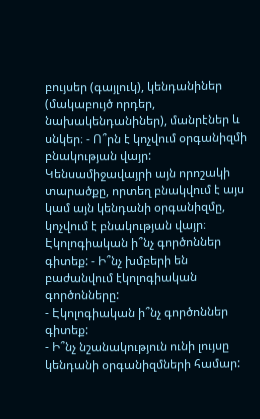բույսեր (գայլուկ), կենդանիներ (մակաբույծ որդեր, նախակենդանիներ), մանրէներ և սնկեր։ - Ո՞րն է կոչվում օրգանիզմի բնակության վայր:
Կենսամիջավայրի այն որոշակի տարածքը, որտեղ բնակվում է այս կամ այն կենդանի օրգանիզմը, կոչվում է բնակության վայր։
Էկոլոգիական ի՞նչ գործոններ գիտեք: - Ի՞նչ խմբերի են բաժանվում էկոլոգիական գործոնները:
- Էկոլոգիական ի՞նչ գործոններ գիտեք:
- Ի՞նչ նշանակություն ունի լույսը կենդանի օրգանիզմների համար: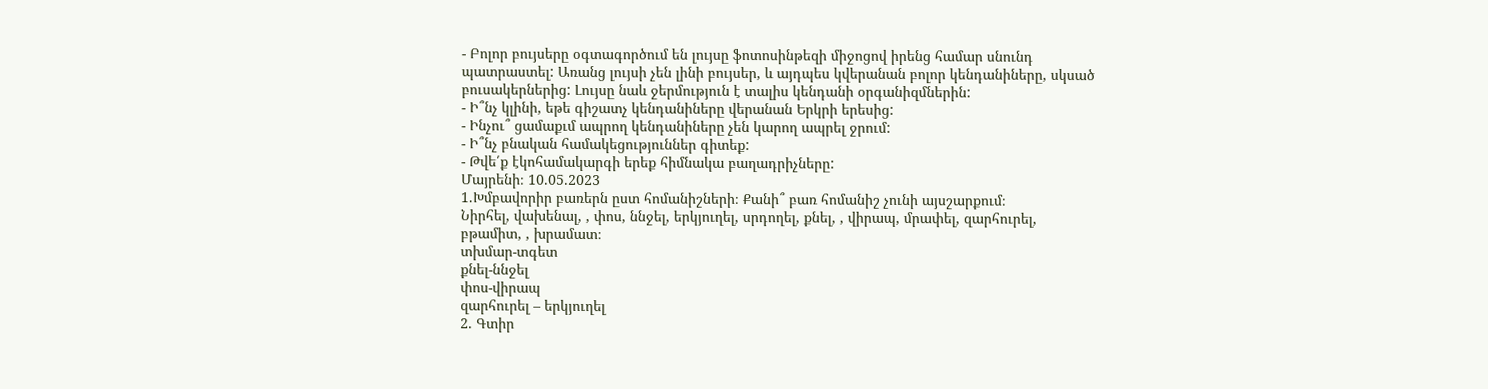- Բոլոր բույսերը օգտագործում են լույսը ֆոտոսինթեզի միջոցով իրենց համար սնունդ պատրաստել: Առանց լույսի չեն լինի բույսեր, և այդպես կվերանան բոլոր կենդանիները, սկսած բուսակերներից: Լույսը նաև ջերմություն է տալիս կենդանի օրգանիզմներին:
- Ի՞նչ կլինի, եթե գիշատչ կենդանիները վերանան Երկրի երեսից:
- Ինչու՞ ցամաքւմ ապրող կենդանիները չեն կարող ապրել ջրում:
- Ի՞նչ բնական համակեցություններ գիտեք:
- Թվե՛ք էկոհամակարգի երեք հիմնակա բաղադրիչները:
Մայրենի։ 10.05.2023
1.Խմբավորիր բառերն ըստ հոմանիշների։ Քանի՞ բառ հոմանիշ չունի այսշարքում։
Նիրհել, վախենալ, , փոս, ննջել, երկյուղել, սրդողել, քնել, , վիրապ, մրափել, զարհուրել, բթամիտ, , խրամատ։
տխմար-տգետ
քնել-ննջել
փոս-վիրապ
զարհուրել – երկյուղել
2. Գտիր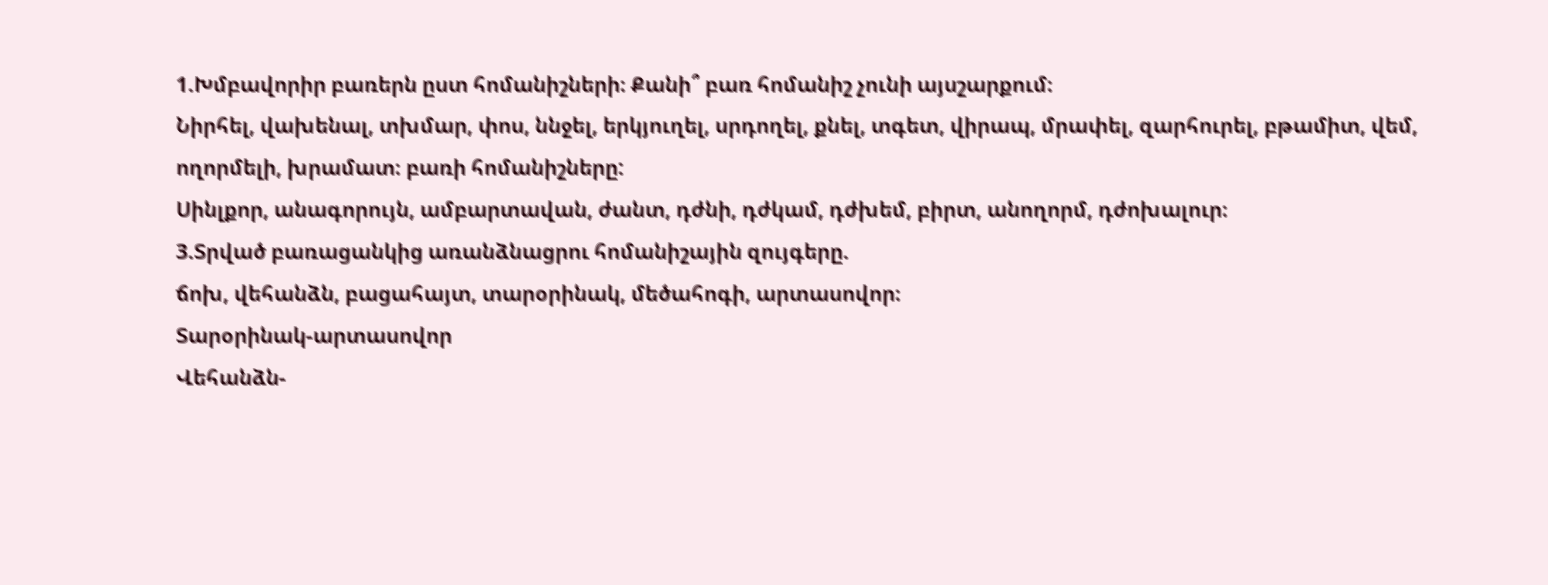1.Խմբավորիր բառերն ըստ հոմանիշների։ Քանի՞ բառ հոմանիշ չունի այսշարքում։
Նիրհել, վախենալ, տխմար, փոս, ննջել, երկյուղել, սրդողել, քնել, տգետ, վիրապ, մրափել, զարհուրել, բթամիտ, վեմ, ողորմելի, խրամատ։ բառի հոմանիշները:
Սինլքոր, անագորույն, ամբարտավան, ժանտ, դժնի, դժկամ, դժխեմ, բիրտ, անողորմ, դժոխալուր։
3.Տրված բառացանկից առանձնացրու հոմանիշային զույգերը.
ճոխ, վեհանձն, բացահայտ, տարօրինակ, մեծահոգի, արտասովոր։
Տարօրինակ-արտասովոր
Վեհանձն-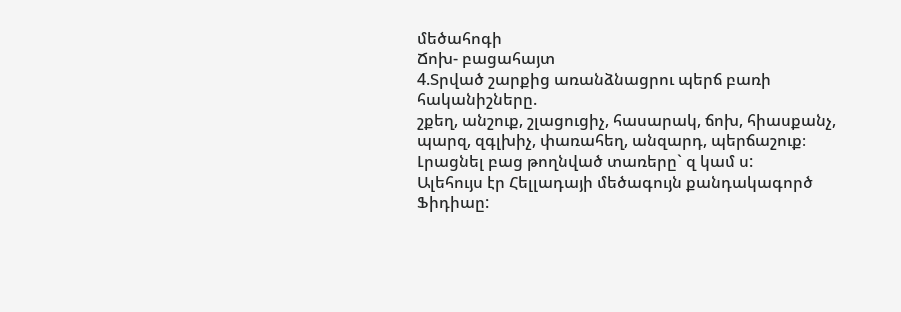մեծահոգի
Ճոխ- բացահայտ
4.Տրված շարքից առանձնացրու պերճ բառի հականիշները.
շքեղ, անշուք, շլացուցիչ, հասարակ, ճոխ, հիասքանչ, պարզ, զգլխիչ, փառահեղ, անզարդ, պերճաշուք։
Լրացնել բաց թողնված տառերը` զ կամ ս:
Ալեհույս էր Հելլադայի մեծագույն քանդակագործ Ֆիդիաը: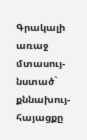Գրակալի առաջ մտասույ- նստած` քննախույ- հայացքը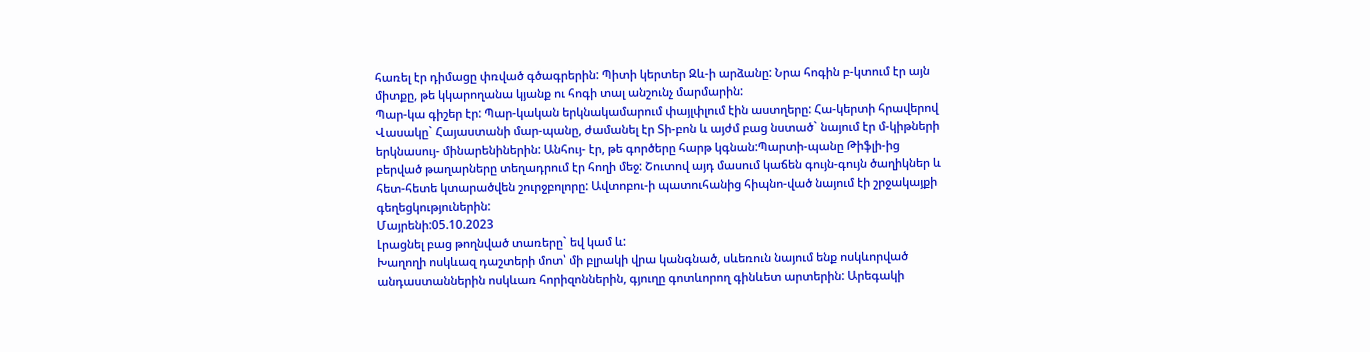հառել էր դիմացը փռված գծագրերին: Պիտի կերտեր Զև-ի արձանը: Նրա հոգին բ-կտում էր այն միտքը, թե կկարողանա կյանք ու հոգի տալ անշունչ մարմարին:
Պար-կա գիշեր էր: Պար-կական երկնակամարում փայլփլում էին աստղերը: Հա-կերտի հրավերով Վասակը` Հայաստանի մար-պանը, ժամանել էր Տի-բոն և այժմ բաց նստած` նայում էր մ-կիթների երկնասույ- մինարենիներին: Անհույ- էր, թե գործերը հարթ կգնան:Պարտի-պանը Թիֆլի-ից բերված թաղարները տեղադրում էր հողի մեջ: Շուտով այդ մասում կաճեն գույն-գույն ծաղիկներ և հետ-հետե կտարածվեն շուրջբոլորը: Ավտոբու-ի պատուհանից հիպնո-ված նայում էի շրջակայքի գեղեցկություներին:
Մայրենի:05.10.2023
Լրացնել բաց թողնված տառերը` եվ կամ և:
Խաղողի ոսկևազ դաշտերի մոտ՝ մի բլրակի վրա կանգնած, սևեռուն նայում ենք ոսկևորված անդաստաններին ոսկևառ հորիզոններին, գյուղը գոտևորող գինևետ արտերին: Արեգակի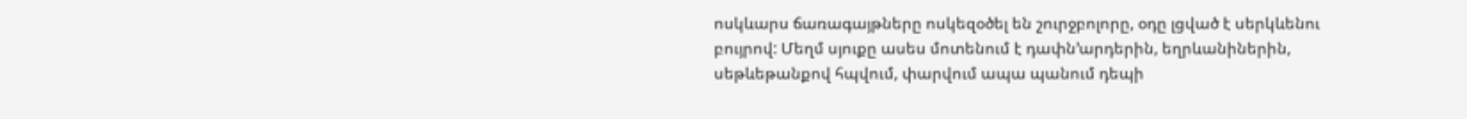ոսկևարս ճառագայթները ոսկեզօծել են շուրջբոլորը, օդը լցված է սերկևենու բույրով: Մեղմ սյուքը ասես մոտենում է դափն՚արդերին, եղրևանիներին, սեթևեթանքով հպվում, փարվում ապա պանում դեպի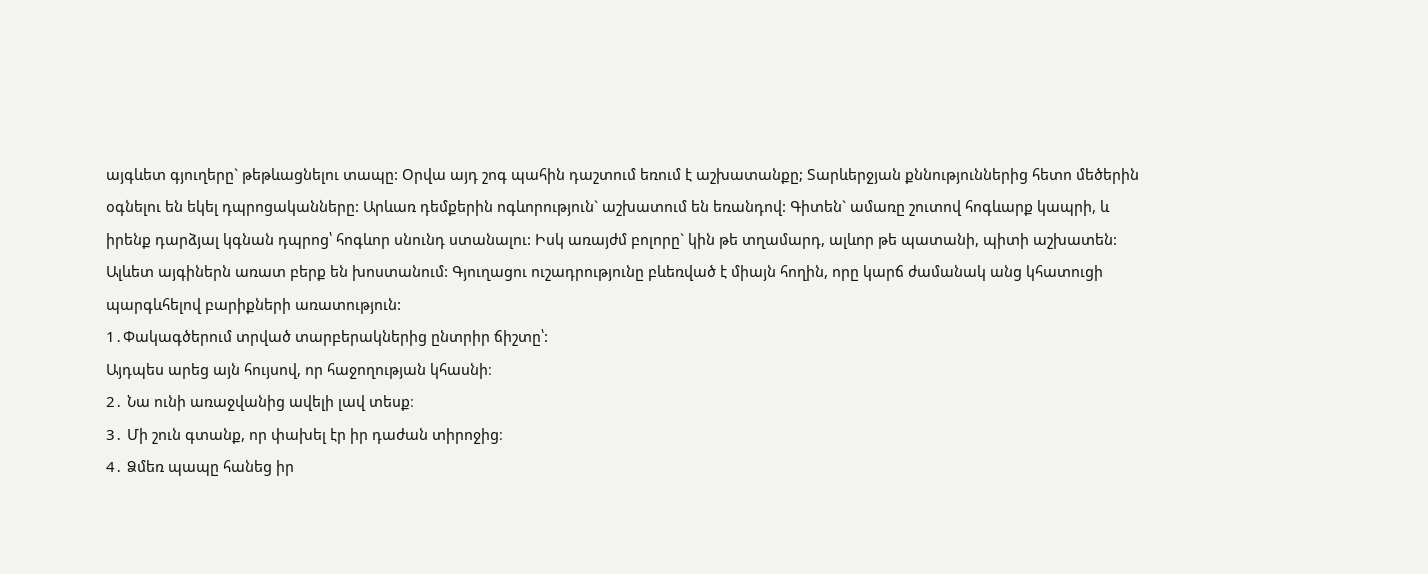այգևետ գյուղերը` թեթևացնելու տապը: Օրվա այդ շոգ պահին դաշտում եռում է աշխատանքը; Տարևերջյան քննություններից հետո մեծերին օգնելու են եկել դպրոցականները: Արևառ դեմքերին ոգևորություն` աշխատում են եռանդով: Գիտեն` ամառը շուտով հոգևարք կապրի, և իրենք դարձյալ կգնան դպրոց՝ հոգևոր սնունդ ստանալու: Իսկ առայժմ բոլորը` կին թե տղամարդ, ալևոր թե պատանի, պիտի աշխատեն: Ալևետ այգիներն առատ բերք են խոստանում: Գյուղացու ուշադրությունը բևեռված է միայն հողին, որը կարճ ժամանակ անց կհատուցի պարգևհելով բարիքների առատություն:
1․Փակագծերում տրված տարբերակներից ընտրիր ճիշտը՝:
Այդպես արեց այն հույսով, որ հաջողության կհասնի։
2․ Նա ունի առաջվանից ավելի լավ տեսք։
3․ Մի շուն գտանք, որ փախել էր իր դաժան տիրոջից։
4․ Ձմեռ պապը հանեց իր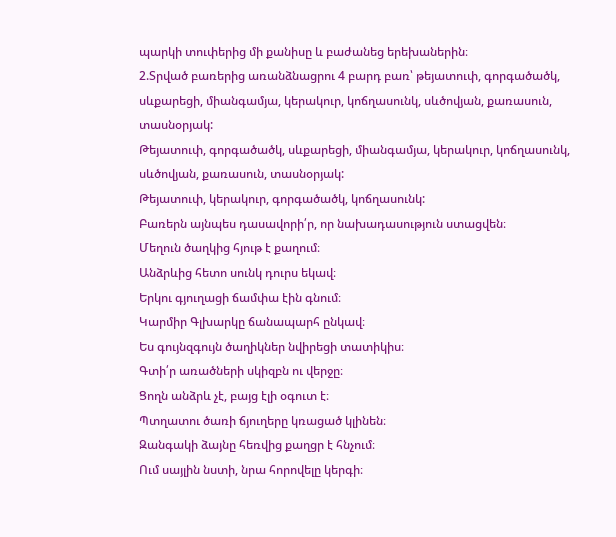պարկի տուփերից մի քանիսը և բաժանեց երեխաներին։
2.Տրված բառերից առանձնացրու 4 բարդ բառ՝ թեյատուփ, գորգածածկ, սևքարեցի, միանգամյա, կերակուր, կոճղասունկ, սևծովյան, քառասուն, տասնօրյակ:
Թեյատուփ, գորգածածկ, սևքարեցի, միանգամյա, կերակուր, կոճղասունկ, սևծովյան, քառասուն, տասնօրյակ:
Թեյատուփ, կերակուր, գորգածածկ, կոճղասունկ:
Բառերն այնպես դասավորի՛ր, որ նախադասություն ստացվեն։
Մեղուն ծաղկից հյութ է քաղում։
Անձրևից հետո սունկ դուրս եկավ։
Երկու գյուղացի ճամփա էին գնում։
Կարմիր Գլխարկը ճանապարհ ընկավ։
Ես գույնզգույն ծաղիկներ նվիրեցի տատիկիս։
Գտի՛ր առածների սկիզբն ու վերջը։
Ցողն անձրև չէ, բայց էլի օգուտ է։
Պտղատու ծառի ճյուղերը կռացած կլինեն։
Զանգակի ձայնը հեռվից քաղցր է հնչում։
Ում սայլին նստի, նրա հորովելը կերգի։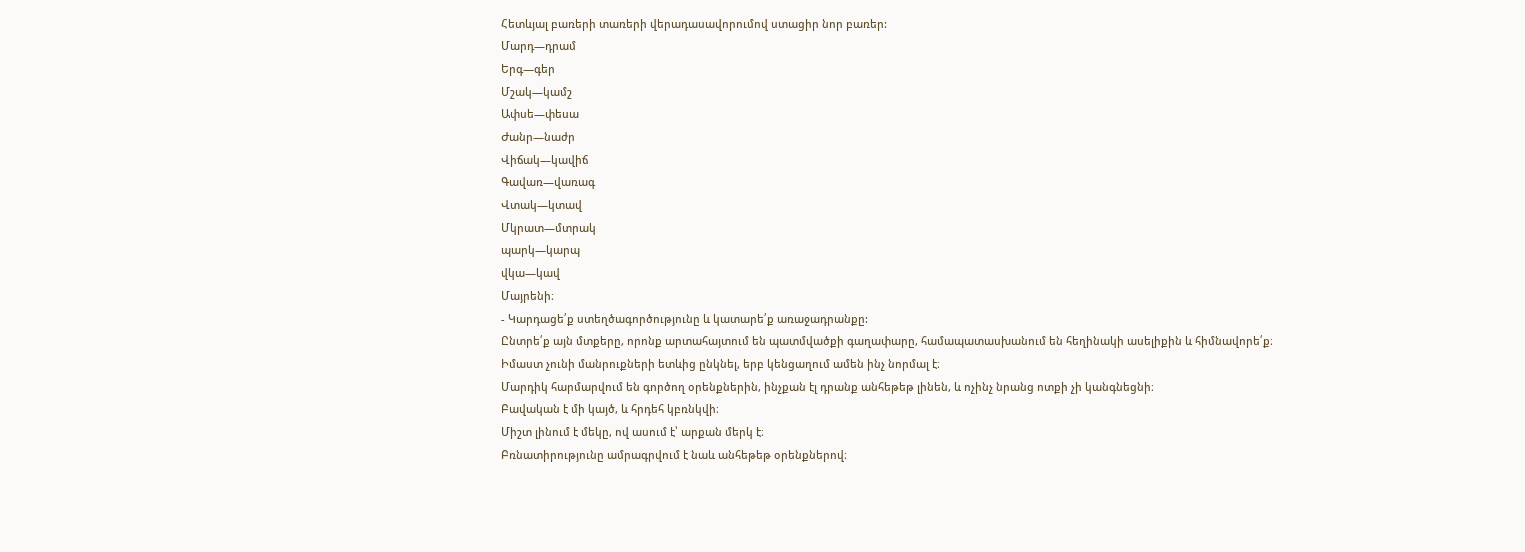Հետևյալ բառերի տառերի վերադասավորումով ստացիր նոր բառեր:
Մարդ—դրամ
Երգ—գեր
Մշակ—կամշ
Ափսե—փեսա
Ժանր—նաժր
Վիճակ—կավիճ
Գավառ—վառագ
Վտակ—կտավ
Մկրատ—մտրակ
պարկ—կարպ
վկա—կավ
Մայրենի։
- Կարդացե՛ք ստեղծագործությունը և կատարե՛ք առաջադրանքը:
Ընտրե՛ք այն մտքերը, որոնք արտահայտում են պատմվածքի գաղափարը, համապատասխանում են հեղինակի ասելիքին և հիմնավորե՛ք։
Իմաստ չունի մանրուքների ետևից ընկնել, երբ կենցաղում ամեն ինչ նորմալ է։
Մարդիկ հարմարվում են գործող օրենքներին, ինչքան էլ դրանք անհեթեթ լինեն, և ոչինչ նրանց ոտքի չի կանգնեցնի։
Բավական է մի կայծ, և հրդեհ կբռնկվի։
Միշտ լինում է մեկը, ով ասում է՝ արքան մերկ է։
Բռնատիրությունը ամրագրվում է նաև անհեթեթ օրենքներով։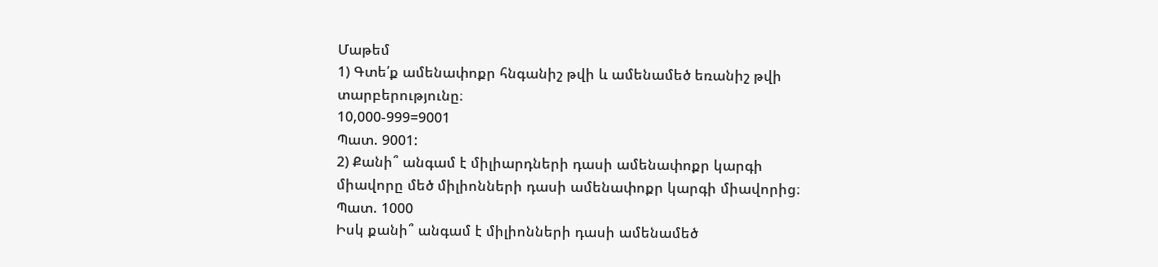Մաթեմ
1) Գտե՛ք ամենափոքր հնգանիշ թվի և ամենամեծ եռանիշ թվի տարբերությունը։
10,000-999=9001
Պատ. 9001:
2) Քանի՞ անգամ է միլիարդների դասի ամենափոքր կարգի
միավորը մեծ միլիոնների դասի ամենափոքր կարգի միավորից։
Պատ. 1000
Իսկ քանի՞ անգամ է միլիոնների դասի ամենամեծ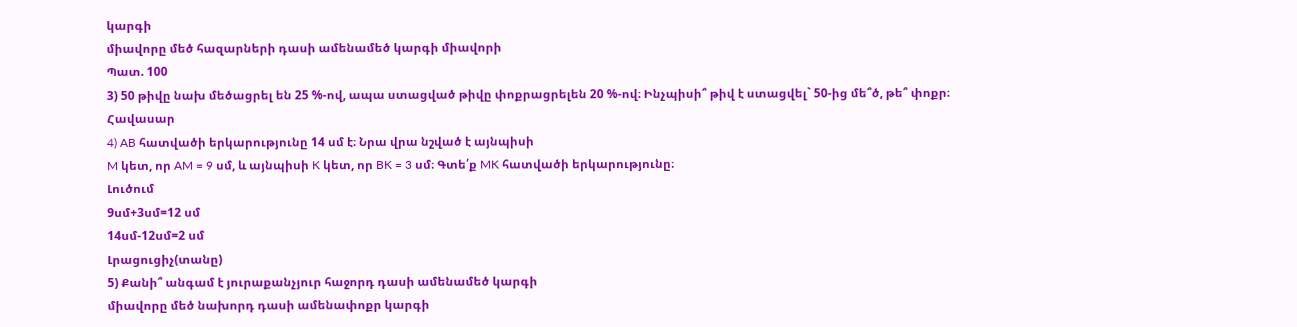կարգի
միավորը մեծ հազարների դասի ամենամեծ կարգի միավորի
Պատ. 100
3) 50 թիվը նախ մեծացրել են 25 %-ով, ապա ստացված թիվը փոքրացրելեն 20 %-ով։ Ինչպիսի՞ թիվ է ստացվել` 50-ից մե՞ծ, թե՞ փոքր։
Հավասար
4) AB հատվածի երկարությունը 14 սմ է։ Նրա վրա նշված է այնպիսի
M կետ, որ AM = 9 սմ, և այնպիսի K կետ, որ BK = 3 սմ։ Գտե՛ք MK հատվածի երկարությունը։
Լուծում
9սմ+3սմ=12 սմ
14սմ-12սմ=2 սմ
Լրացուցիչ(տանը)
5) Քանի՞ անգամ է յուրաքանչյուր հաջորդ դասի ամենամեծ կարգի
միավորը մեծ նախորդ դասի ամենափոքր կարգի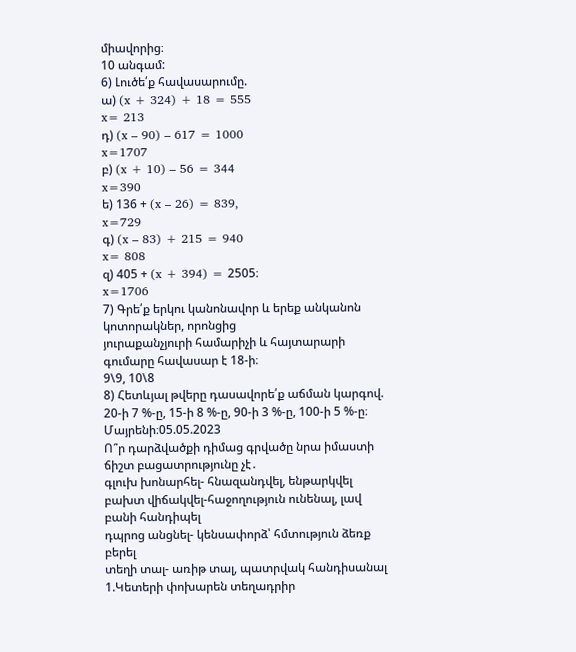միավորից։
10 անգամ:
6) Լուծե՛ք հավասարումը.
ա) (x + 324) + 18 = 555
x= 213
դ) (x – 90) – 617 = 1000
x=1707
բ) (x + 10) – 56 = 344
x=390
ե) 136 + (x – 26) = 839,
x=729
գ) (x – 83) + 215 = 940
x= 808
զ) 405 + (x + 394) = 2505։
x=1706
7) Գրե՛ք երկու կանոնավոր և երեք անկանոն կոտորակներ, որոնցից
յուրաքանչյուրի համարիչի և հայտարարի գումարը հավասար է 18‐ի։
9\9, 10\8
8) Հետևյալ թվերը դասավորե՛ք աճման կարգով.
20-ի 7 %-ը, 15-ի 8 %-ը, 90-ի 3 %-ը, 100-ի 5 %-ը։
Մայրենի։05.05.2023
Ո՞ր դարձվածքի դիմաց գրվածը նրա իմաստի ճիշտ բացատրությունը չէ․
գլուխ խոնարհել- հնազանդվել, ենթարկվել
բախտ վիճակվել-հաջողություն ունենալ, լավ բանի հանդիպել
դպրոց անցնել- կենսափորձ՝ հմտություն ձեռք բերել
տեղի տալ- առիթ տալ, պատրվակ հանդիսանալ
1.Կետերի փոխարեն տեղադրիր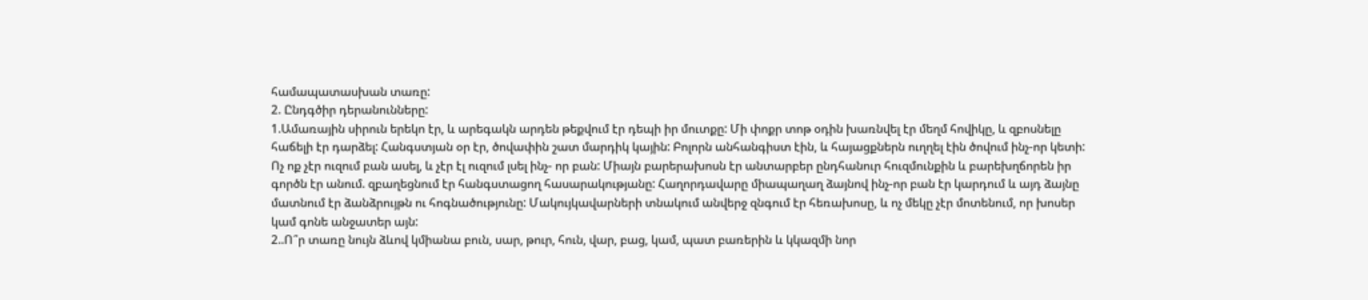համապատասխան տառը:
2. Ընդգծիր դերանունները:
1.Ամառային սիրուն երեկո էր, և արեգակն արդեն թեքվում էր դեպի իր մուտքը: Մի փոքր տոթ օդին խառնվել էր մեղմ հովիկը, և զբոսնելը հաճելի էր դարձել: Հանգստյան օր էր, ծովափին շատ մարդիկ կային: Բոլորն անհանգիստ էին, և հայացքներն ուղղել էին ծովում ինչ-որ կետի: Ոչ ոք չէր ուզում բան ասել, և չէր էլ ուզում լսել ինչ- որ բան: Միայն բարերախոսն էր անտարբեր ընդհանուր հուզմունքին և բարեխղճորեն իր գործն էր անում. զբաղեցնում էր հանգստացող հասարակությանը: Հաղորդավարը միապաղաղ ձայնով ինչ-որ բան էր կարդում և այդ ձայնը մատնում էր ձանձրույթն ու հոգնածությունը: Մակույկավարների տնակում անվերջ զնգում էր հեռախոսը, և ոչ մեկը չէր մոտենում, որ խոսեր կամ գոնե անջատեր այն:
2..Ո՞ր տառը նույն ձևով կմիանա բուն, սար, թուր, հուն, վար, բաց, կամ, պատ բառերին և կկազմի նոր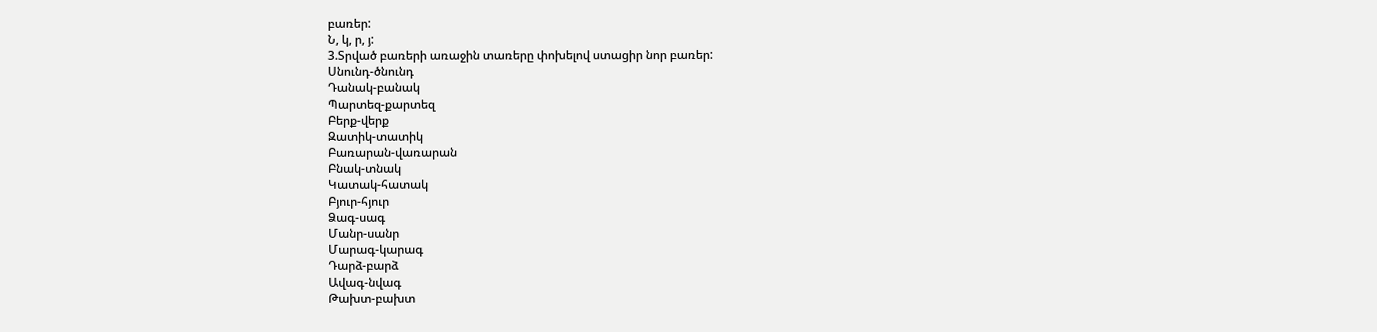բառեր:
Ն, կ, ր, յ:
3.Տրված բառերի առաջին տառերը փոխելով ստացիր նոր բառեր:
Սնունդ-ծնունդ
Դանակ-բանակ
Պարտեզ-քարտեզ
Բերք-վերք
Զատիկ-տատիկ
Բառարան-վառարան
Բնակ-տնակ
Կատակ-հատակ
Բյուր-հյուր
Ձագ-սագ
Մանր-սանր
Մարագ-կարագ
Դարձ-բարձ
Ավագ-նվագ
Թախտ-բախտ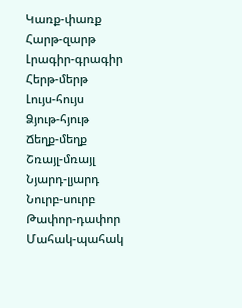Կառք-փառք
Հարթ-զարթ
Լրագիր-գրագիր
Հերթ-մերթ
Լույս-հույս
Ձյութ-հյութ
Ճեղք-մեղք
Շռայլ-մռայլ
Նյարդ-լյարդ
Նուրբ-սուրբ
Թափոր-դափոր
Մահակ-պահակ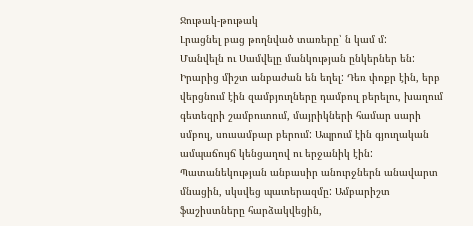Ջութակ-թութակ
Լրացնել բաց թողնված տառերը՝ ն կամ մ:
Մանվելն ու Սամվելը մանկության ընկերներ են: Իրարից միշտ անբաժան են եղել: Դեռ փոքր էին, երբ վերցնում էին զամբյուղները դամբուլ բերելու, խաղում գետեզրի շամբուտում, մայրիկների համար սարի սմբուլ, սուսամբար բերում: Ապրում էին գյուղական ամպաճույճ կենցաղով ու երջանիկ էին: Պատանեկության անբասիր անուրջներն անավարտ մնացին, սկսվեց պատերազմը: Ամբարիշտ ֆաշիստները հարձակվեցին,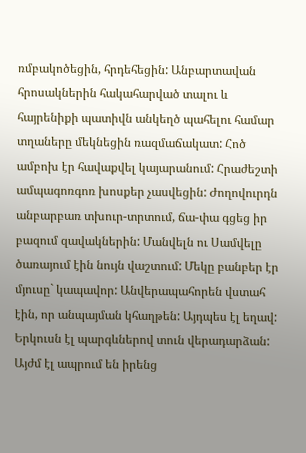ռմբակոծեցին, հրդեհեցին: Անբարտավան հրոսակներին հակահարված տալու և հայրենիքի պատիվն անկեղծ պահելու համար տղաները մեկնեցին ռազմաճակատ: Հոծ ամբոխ էր հավաքվել կայարանում: Հրաժեշտի ամպագոռգոռ խոսքեր չասվեցին: Ժողովուրդն անբարբառ տխուր-տրտում, ճա-փա գցեց իր բազում զավակներին: Մանվելն ու Սամվելը ծառայում էին նույն վաշտում: Մեկը բանբեր էր մյուսը` կապավոր: Անվերապահորեն վստահ էին, որ անպայման կհաղթեն: Այդպես էլ եղավ: Երկուսն էլ պարգևներով տուն վերադարձան: Այժմ էլ ապրում են իրենց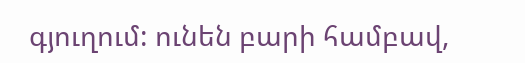գյուղում: ունեն բարի համբավ,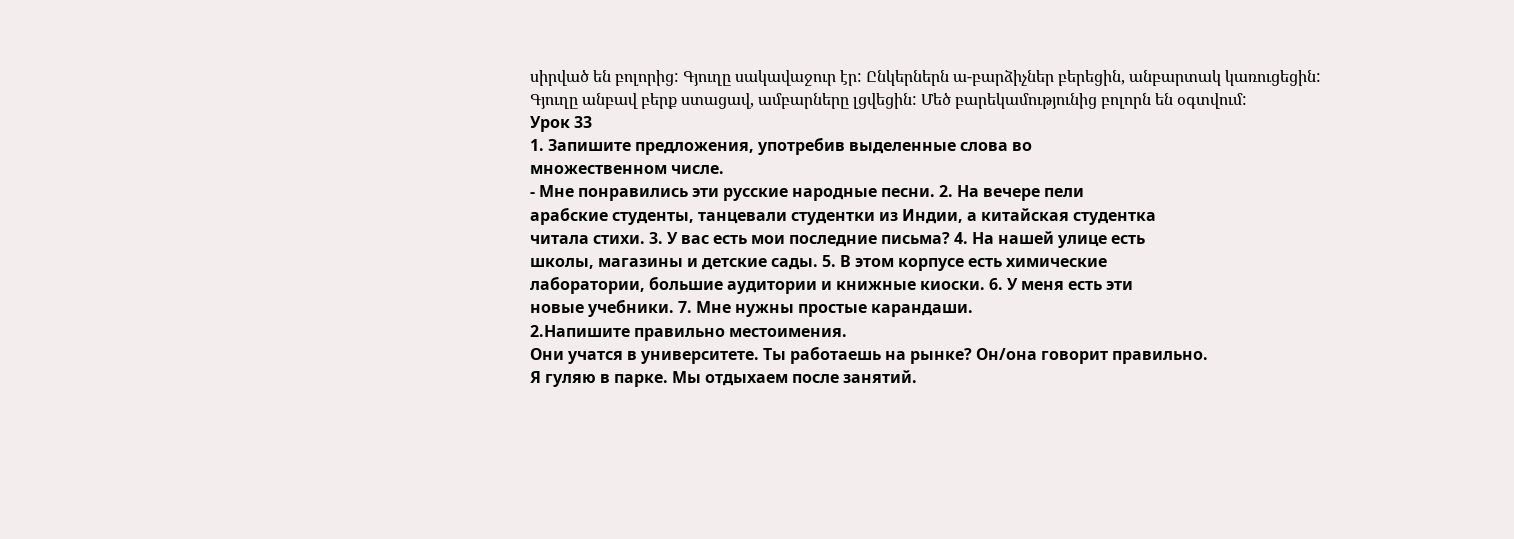սիրված են բոլորից: Գյուղը սակավաջուր էր: Ընկերներն ա-բարձիչներ բերեցին, անբարտակ կառուցեցին: Գյուղը անբավ բերք ստացավ, ամբարները լցվեցին: Մեծ բարեկամությունից բոլորն են օգտվում:
Урок 33
1. Запишите предложения, употребив выделенные слова во
множественном числе.
- Мне понравились эти русские народные песни. 2. На вечере пели
арабские студенты, танцевали студентки из Индии, а китайская студентка
читала стихи. 3. У вас есть мои последние письма? 4. На нашей улице есть
школы, магазины и детские сады. 5. В этом корпусе есть химические
лаборатории, большие аудитории и книжные киоски. 6. У меня есть эти
новые учебники. 7. Мне нужны простые карандаши.
2.Напишите правильно местоимения.
Они учатся в университете. Ты работаешь на рынке? Он/она говорит правильно.
Я гуляю в парке. Мы отдыхаем после занятий.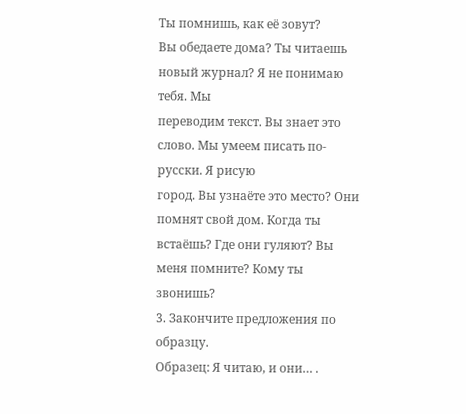Ты помнишь, как её зовут?
Вы обедаете дома? Ты читаешь новый журнал? Я не понимаю тебя. Мы
переводим текст. Вы знает это слово. Мы умеем писать по-русски. Я рисую
город. Вы узнаёте это место? Они помнят свой дом. Когда ты встаёшь? Где они гуляют? Вы меня помните? Кому ты звонишь?
3. Закончите предложения по образцу.
Образец: Я читаю, и они… .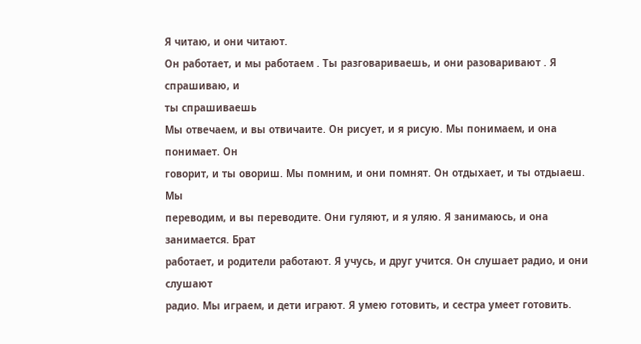Я читаю, и они читают.
Он работает, и мы работаем . Ты разговариваешь, и они разоваривают . Я спрашиваю, и
ты спрашиваешь
Мы отвечаем, и вы отвичаите. Он рисует, и я рисую. Мы понимаем, и она понимает. Он
говорит, и ты овориш. Мы помним, и они помнят. Он отдыхает, и ты отдыаеш. Мы
переводим, и вы переводите. Они гуляют, и я уляю. Я занимаюсь, и она занимается. Брат
работает, и родители работают. Я учусь, и друг учится. Он слушает радио, и они слушают
радио. Мы играем, и дети играют. Я умею готовить, и сестра умеет готовить.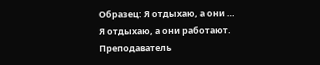Образец: Я отдыхаю, а они …
Я отдыхаю, а они работают.
Преподаватель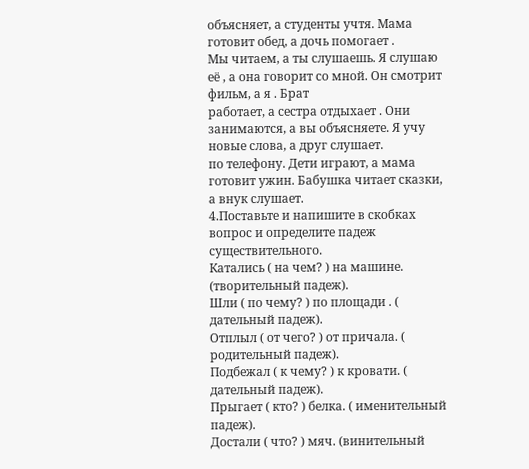объясняет, а студенты учтя. Мама готовит обед, а дочь помогает .
Мы читаем, а ты слушаешь. Я слушаю её , а она говорит со мной. Он смотрит фильм, а я . Брат
работает, а сестра отдыхает . Они занимаются, а вы объясняете. Я учу новые слова, а друг слушает.
по телефону. Дети играют, а мама готовит ужин. Бабушка читает сказки, а внук слушает.
4.Поставьте и напишите в скобках вопрос и определите падеж существительного.
Катались ( на чем? ) на машине. (творительный падеж).
Шли ( по чему? ) по площади . ( дательный падеж).
Отплыл ( от чего? ) от причала. ( родительный падеж).
Подбежал ( к чему? ) к кровати. ( дательный падеж).
Прыгает ( кто? ) белка. ( именительный падеж).
Достали ( что? ) мяч. (винительный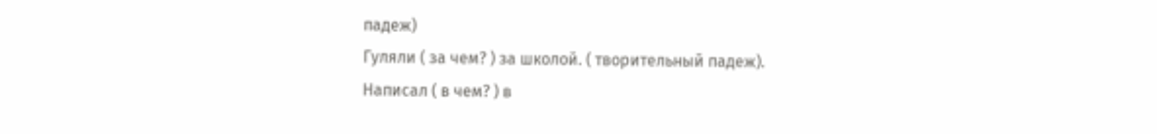падеж)
Гуляли ( за чем? ) за школой. ( творительный падеж).
Написал ( в чем? ) в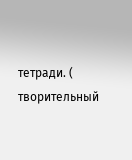тетради. ( творительный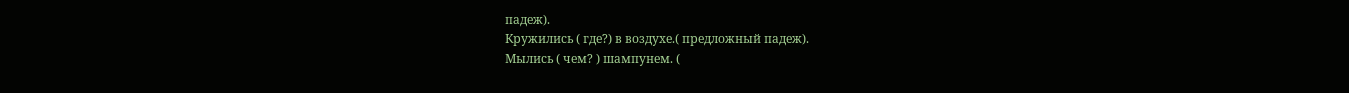падеж).
Кружились ( где?) в воздухе.( предложный падеж).
Мылись ( чем? ) шампунем. (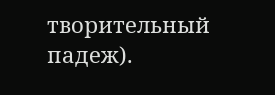творительный падеж).